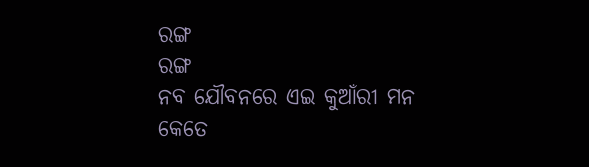ରଙ୍ଗ
ରଙ୍ଗ
ନବ ଯୌବନରେ ଏଇ କୁଆଁରୀ ମନ
କେତେ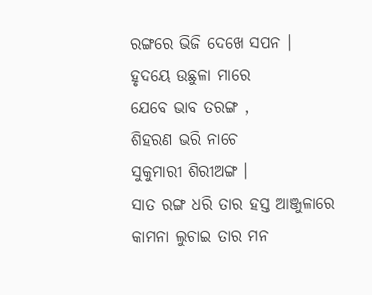ରଙ୍ଗରେ ଭିଜି ଦେଖେ ସପନ ।
ହୃଦୟେ ଉଛୁଳା ମାରେ
ଯେବେ ଭାବ ତରଙ୍ଗ ,
ଶିହରଣ ଭରି ନାଚେ
ସୁକୁମାରୀ ଶିରୀଅଙ୍ଗ ।
ସାତ ରଙ୍ଗ ଧରି ତାର ହସ୍ତ ଆଞ୍ଜୁଳାରେ
କାମନା ଲୁଚାଇ ତାର ମନ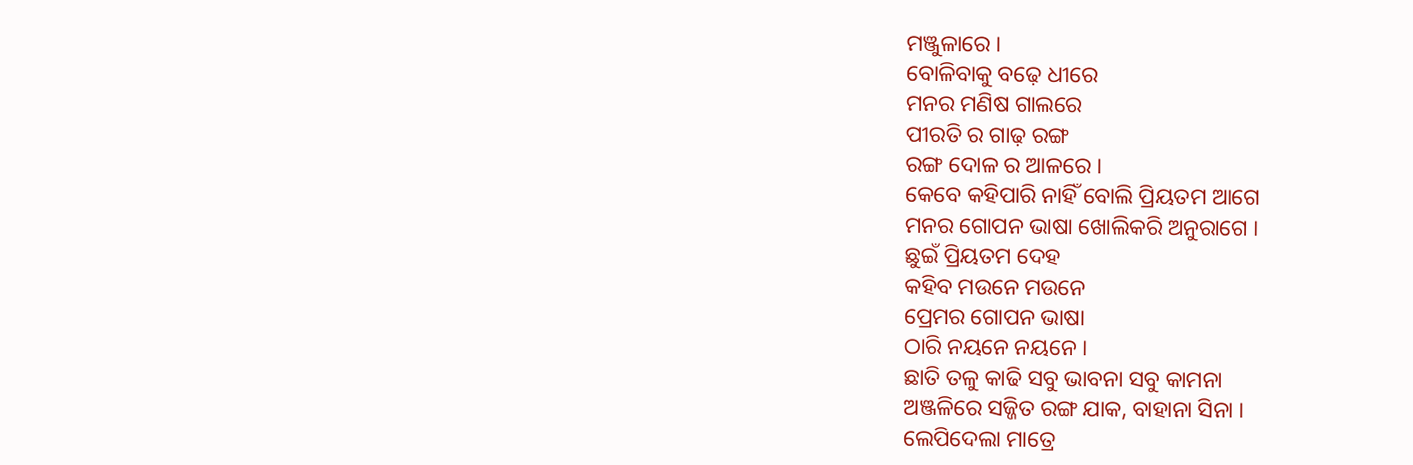ମଞ୍ଜୁଳାରେ ।
ବୋଳିବାକୁ ବଢ଼େ ଧୀରେ
ମନର ମଣିଷ ଗାଲରେ
ପୀରତି ର ଗାଢ଼ ରଙ୍ଗ
ରଙ୍ଗ ଦୋଳ ର ଆଳରେ ।
କେବେ କହିପାରି ନାହିଁ ବୋଲି ପ୍ରିୟତମ ଆଗେ
ମନର ଗୋପନ ଭାଷା ଖୋଲିକରି ଅନୁରାଗେ ।
ଛୁଇଁ ପ୍ରିୟତମ ଦେହ
କହିବ ମଉନେ ମଉନେ
ପ୍ରେମର ଗୋପନ ଭାଷା
ଠାରି ନୟନେ ନୟନେ ।
ଛାତି ତଳୁ କାଢି ସବୁ ଭାବନା ସବୁ କାମନା
ଅଞ୍ଜଳିରେ ସଜ୍ଜିତ ରଙ୍ଗ ଯାକ, ବାହାନା ସିନା ।
ଲେପିଦେଲା ମାତ୍ରେ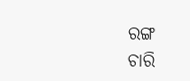ରଙ୍ଗ
ଚାରି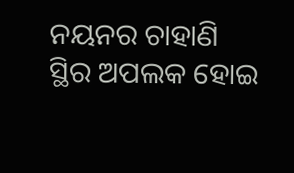ନୟନର ଚାହାଣି
ସ୍ଥିର ଅପଲକ ହୋଇ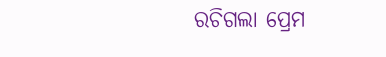ରଚିଗଲା ପ୍ରେମ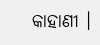କାହାଣୀ ।